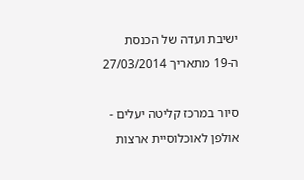ישיבת ועדה של הכנסת ה-19 מתאריך 27/03/2014

סיור במרכז קליטה יעלים - אולפן לאוכלוסיית ארצות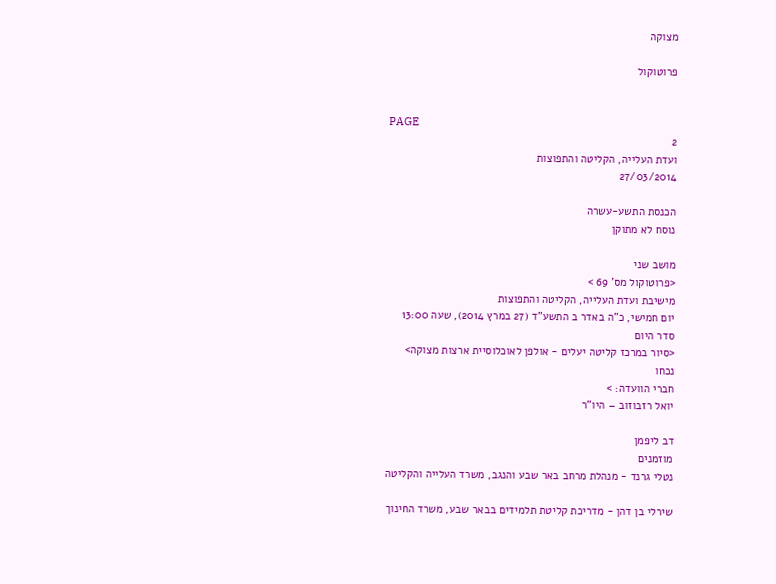מצוקה

פרוטוקול


PAGE
2
ועדת העלייה, הקליטה והתפוצות
27/03/2014

הכנסת התשע-עשרה
נוסח לא מתוקן

מושב שני
<פרוטוקול מס' 69 >
מישיבת ועדת העלייה, הקליטה והתפוצות
יום חמישי, כ"ה באדר ב התשע"ד (27 במרץ 2014), שעה 13:00
סדר היום
<סיור במרכז קליטה יעלים - אולפן לאוכלוסיית ארצות מצוקה>
נכחו
חברי הוועדה: >
יואל רזבוזוב – היו"ר

דב ליפמן
מוזמנים
נטלי גרנד - מנהלת מרחב באר שבע והנגב, משרד העלייה והקליטה

שירלי בן דהן - מדריכת קליטת תלמידים בבאר שבע, משרד החינוך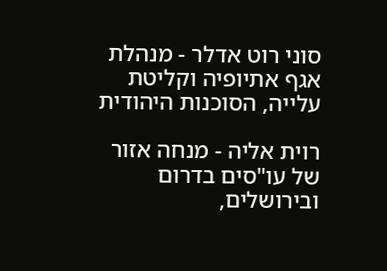סוני רוט אדלר - מנהלת אגף אתיופיה וקליטת עלייה, הסוכנות היהודית

רוית אליה - מנחה אזור של עו"סים בדרום ובירושלים,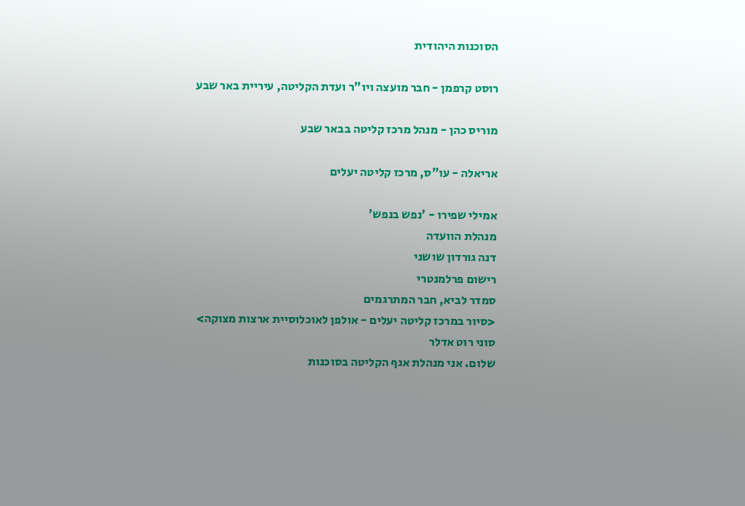הסוכנות היהודית

רוסט קרפמן - חבר מועצה ויו"ר ועדת הקליטה, עיריית באר שבע

מוריס כהן - מנהל מרכז קליטה בבאר שבע

אריאלה - עו"ס, מרכז קליטה יעלים

אמילי שפירו - 'נפש בנפש'
מנהלת הוועדה
דנה גורדון שושני
רישום פרלמנטרי
סמדר לביא, חבר המתרגמים
<סיור במרכז קליטה יעלים - אולפן לאוכלוסיית ארצות מצוקה>
סוני רוט אדלר
שלום. אני מנהלת אגף הקליטה בסוכנות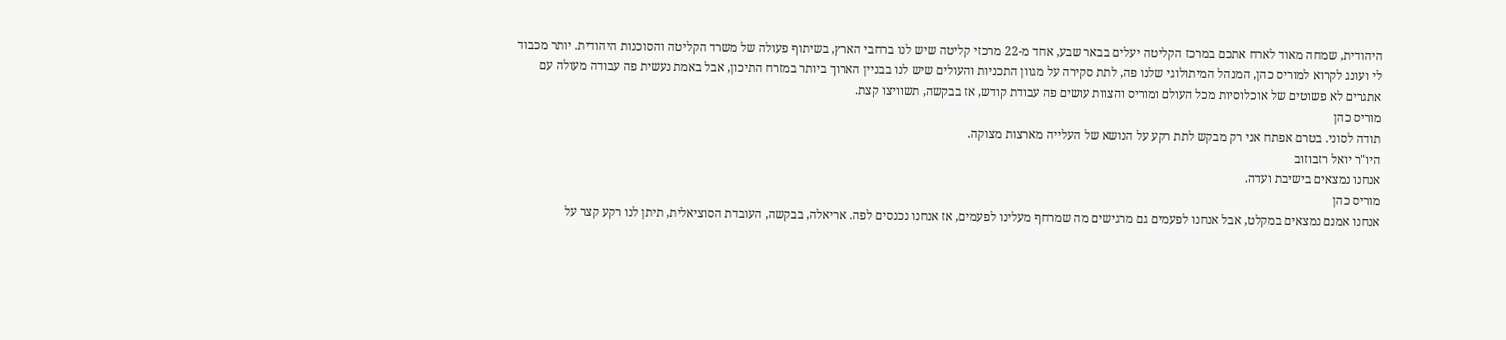היהודית, שמחה מאוד לארח אתכם במרכז הקליטה יעלים בבאר שבע, אחד מ-22 מרכזי קליטה שיש לנו ברחבי הארץ, בשיתוף פעולה של משרד הקליטה והסוכנות היהודית. יותר מכבוד לי ועונג לקרוא למוריס כהן, המנהל המיתולוגי שלנו פה, לתת סקירה על מגוון התכניות והעולים שיש לנו בבניין הארוך ביותר במזרח התיכון, אבל באמת נעשית פה עבודה מעולה עם אתגרים לא פשוטים של אוכלוסיות מכל העולם ומוריס והצוות עושים פה עבודת קודש, אז בבקשה, תשוויצו קצת.
מוריס כהן
תודה לסוני. בטרם אפתח אני רק מבקש לתת רקע על הנושא של העלייה מארצות מצוקה.
היו"ר יואל רזבוזוב
אנחנו נמצאים בישיבת ועדה.
מוריס כהן
אנחנו אמנם נמצאים במקלט, אבל אנחנו לפעמים גם מרגישים מה שמרחף מעלינו לפעמים, אז אנחנו נכנסים לפה. אריאלה, בבקשה, העובדת הסוציאלית, תיתן לנו רקע קצר על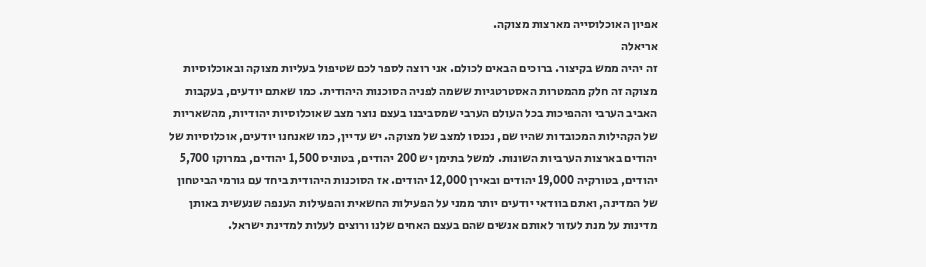אפיון האוכלוסייה מארצות מצוקה.
אריאלה
זה יהיה ממש בקיצור. ברוכים הבאים לכולם. אני רוצה לספר לכם שטיפול בעליות מצוקה ובאוכלוסיות מצוקה זה חלק מהמטרות האסטרטגיות ששמה לפניה הסוכנות היהודית. כמו שאתם יודעים, בעקבות האביב הערבי וההפיכות בכל העולם הערבי שמסביבנו בעצם נוצר מצב שאוכלוסיות יהודיות, מהשאריות של הקהילות המכובדות שהיו שם, נכנסו למצב של מצוקה. יש עדיין, כמו שאנחנו יודעים, אוכלוסיות של יהודים בארצות הערביות השונות. למשל בתימן יש 200 יהודים, בטוניס 1,500 יהודים, במרוקו 5,700 יהודים, בטורקיה 19,000 יהודים ובאירן 12,000 יהודים. אז הסוכנות היהודית ביחד עם גורמי הביטחון של המדינה, ואתם בוודאי יודעים יותר ממני על הפעילות החשאית והפעילות הענפה שנעשית באותן מדינות על מנת לעזור לאותם אנשים שהם בעצם האחים שלנו ורוצים לעלות למדינת ישראל.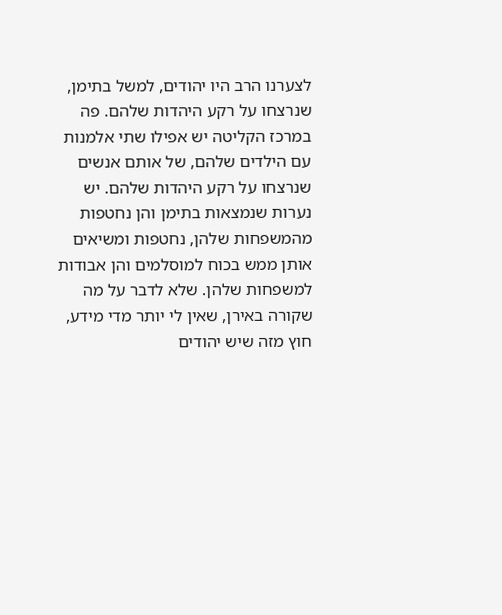לצערנו הרב היו יהודים, למשל בתימן, שנרצחו על רקע היהדות שלהם. פה במרכז הקליטה יש אפילו שתי אלמנות עם הילדים שלהם, של אותם אנשים שנרצחו על רקע היהדות שלהם. יש נערות שנמצאות בתימן והן נחטפות מהמשפחות שלהן, נחטפות ומשיאים אותן ממש בכוח למוסלמים והן אבודות למשפחות שלהן. שלא לדבר על מה שקורה באירן, שאין לי יותר מדי מידע, חוץ מזה שיש יהודים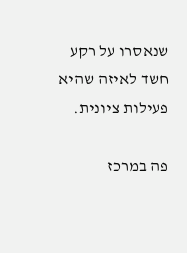שנאסרו על רקע חשד לאיזה שהיא פעילות ציונית.

פה במרכז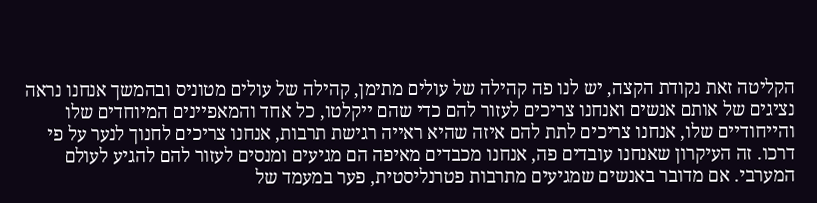הקליטה זאת נקודת הקצה, יש לנו פה קהילה של עולים מתימן, קהילה של עולים מטוניס ובהמשך אנחנו נראה נציגים של אותם אנשים ואנחנו צריכים לעזור להם כדי שהם ייקלטו, כל אחד והמאפיינים המיוחדים שלו והייחודיים שלו, אנחנו צריכים לתת להם איזה שהיא ראייה רגישת תרבות, אנחנו צריכים לחנוך לנער על פי דרכו. זה העיקרון שאנחנו עובדים פה, אנחנו מכבדים מאיפה הם מגיעים ומנסים לעזור להם להגיע לעולם המערבי. אם מדובר באנשים שמגיעים מתרבות פטרנליסטית, פער במעמד של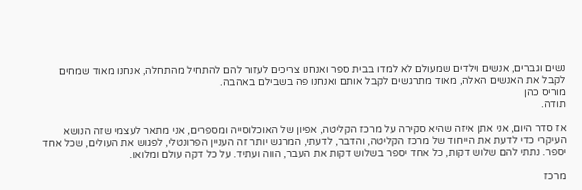נשים וגברים, אנשים וילדים שמעולם לא למדו בבית ספר ואנחנו צריכים לעזור להם להתחיל מהתחלה, אנחנו מאוד שמחים לקבל את האנשים האלה, מאוד מתרגשים לקבל אותם ואנחנו פה בשבילם באהבה.
מוריס כהן
תודה.

אז סדר היום, אני אתן איזה שהיא סקירה על מרכז הקליטה, אפיון של האוכלוסייה ומספרים, אני מתאר לעצמי שזה הנושא העיקרי כדי לדעת את הייחוד של מרכז הקליטה, והדבר, לדעתי, המרגש יותר זה העניין הפרונטלי, לפגוש את העולים, שכל אחד יספר. נתתי להם שלוש דקות, כל אחד יספר בשלוש דקות את העבר, הווה ועתיד. על כל דקה עולם ומלואו.

מרכז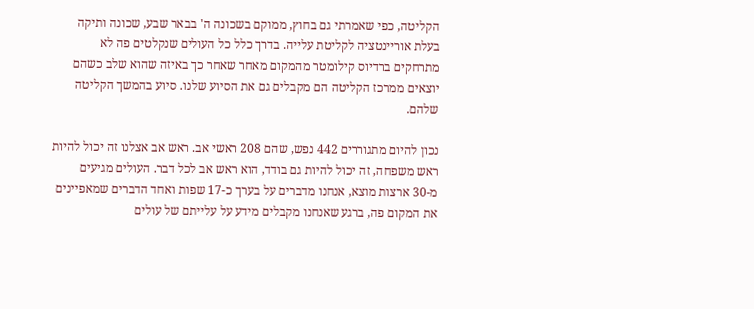הקליטה, כפי שאמרתי גם בחוץ, ממוקם בשכונה ה' בבאר שבע, שכונה ותיקה בעלת אוריינטציה לקליטת עלייה. בדרך כלל כל העולים שנקלטים פה לא מתרחקים ברדיוס קילומטר מהמקום מאחר שאחר כך באיזה שהוא שלב כשהם יוצאים ממרכז הקליטה הם מקבלים גם את הסיוע שלנו. סיוע בהמשך הקליטה שלהם.

נכון להיום מתגוררים 442 נפש, שהם 208 ראשי אב. ראש אב אצלנו זה יכול להיות ראש משפחה, זה יכול להיות גם בודד, הוא ראש אב לכל דבר. העולים מגיעים מ-30 ארצות מוצא, אנחנו מדברים על בערך כ-17 שפות ואחד הדברים שמאפיינים את המקום פה, ברגע שאנחנו מקבלים מידע על עלייתם של עולים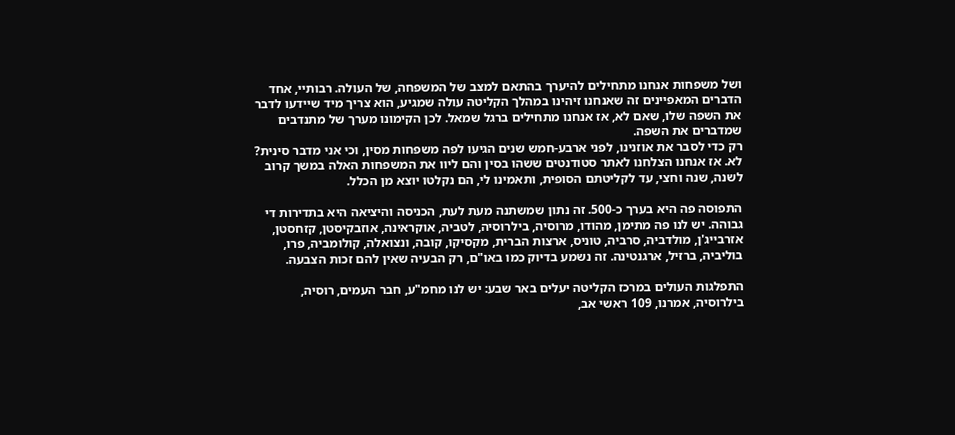ושל משפחות אנחנו מתחילים להיערך בהתאם למצב של המשפחה, של העולה. רבותיי, אחד הדברים המאפיינים זה שאנחנו זיהינו במהלך הקליטה עולה שמגיע, הוא צריך מיד שיידעו לדבר את השפה שלו, שאם לא, אז אנחנו מתחילים ברגל שמאל. לכן הקימונו מערך של מתנדבים שמדברים את השפה.
רק כדי לסבר את אוזנינו, לפני ארבע-חמש שנים הגיעו לפה משפחות מסין, וכי אני מדבר סינית? לא. אז אנחנו הצלחנו לאתר סטודנטים ששהו בסין והם ליוו את המשפחות האלה במשך קרוב לשנה, שנה וחצי, עד לקליטתם הסופית, ותאמינו לי, הם נקלטו יוצא מן הכלל.

התפוסה פה היא בערך כ-500. זה נתון שמשתנה מעת לעת, הכניסה והיציאה היא בתדירות די גבוהה. יש לנו פה מתימן, מהודו, מרוסיה, בילרוסיה, לטביה, אוקראינה, אוזבקיסטן, קזחסטן, אזרבייג'ן, מולדביה, סרביה, טוניס, ארצות הברית, מקסיקו, קובה, ונצואלה, קולומביה, פרו, בוליביה, ברזיל, ארגנטינה. זה נשמע בדיוק כמו באו"ם, רק הבעיה שאין להם זכות הצבעה.

התפלגות העולים במרכז הקליטה יעלים באר שבע: יש לנו מחמ"ע, חבר העמים, רוסיה, בילרוסיה, אמרנו, 109 ראשי אב,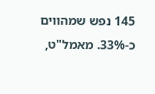145 נפש שמהווים כ-33%. מאמל"ט,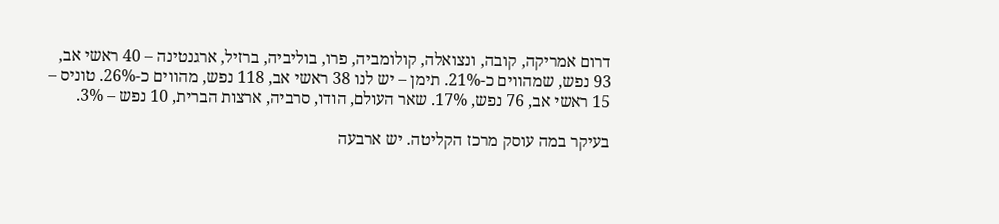דרום אמריקה, קובה, ונצואלה, קולומביה, פרו, בוליביה, ברזיל, ארגנטינה – 40 ראשי אב, 93 נפש, שמהווים כ-21%. תימן – יש לנו 38 ראשי אב, 118 נפש, מהווים כ-26%. טוניס – 15 ראשי אב, 76 נפש, 17%. שאר העולם, הודו, סרביה, ארצות הברית, 10 נפש – 3%.

בעיקר במה עוסק מרכז הקליטה. יש ארבעה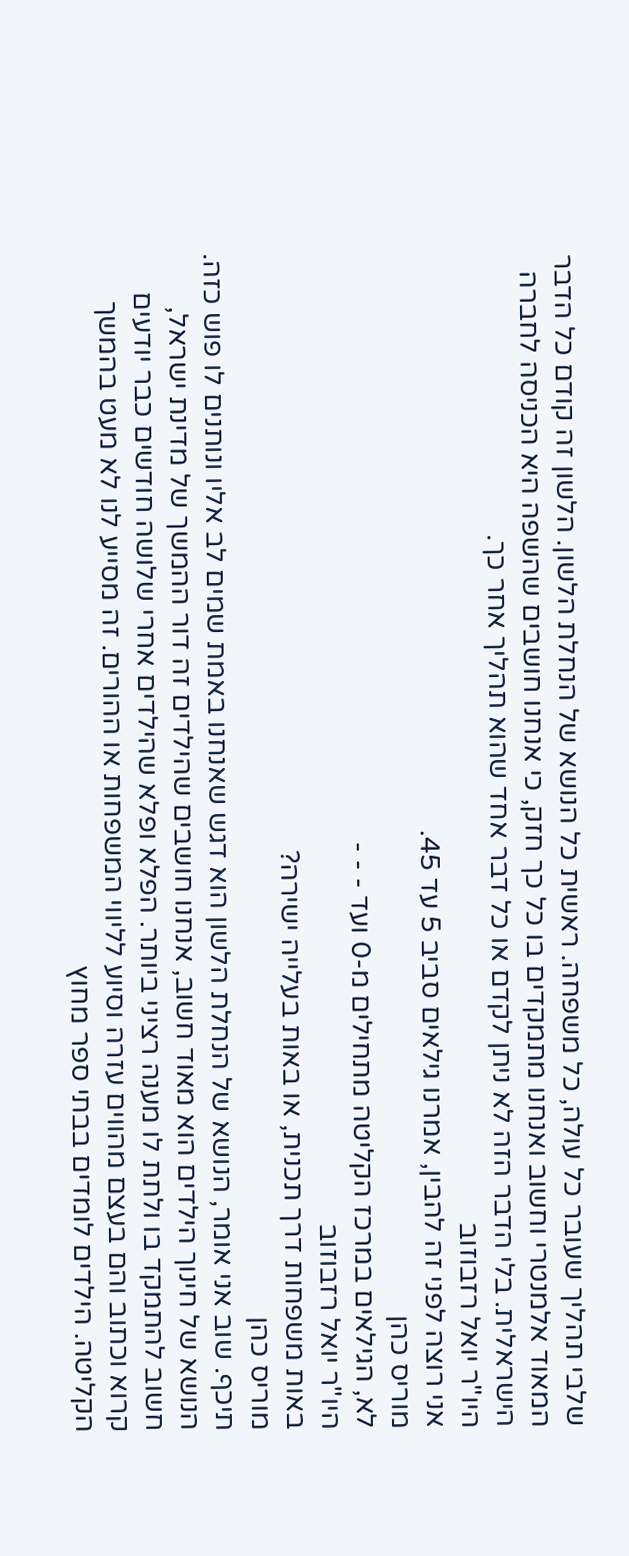שלבי תהליך שעובר כל עולה, כל משפחה. ראשית כל הנושא של הנחלת הלשון. הלשון זה קודם כל הדבר המאוד אלמנטרי וחשוב ואנחנו מתמקדים בו כל כך חזק, כי אנחנו חושבים שהשפה היא הכניסה לחברה הישראלית. בלי הדבר הזה לא ניתן לקדם או כל דבר אחד שהוא תהליך אחר כך.
היו"ר יואל רזבוזוב
אני רוצה לפני זה להבין, אמרנו גילאים סביב 5 עד 45.
מוריס כהן
לא, הגילאים במרכז הקליטה מתחילים מ-0 ועד - - -
היו"ר יואל רזבוזוב
באות משפחות דרך תכנית, או באות בעלייה ישירה?
מוריס כהן
תיכף. שוב אני אומר, הנושא של הנחלת הלשון הוא דגש שאנחנו באמת שמים לב אליו ונותנים לו פוש כזה. הנושא של חינוך הילדים הוא מאוד חשוב, אנחנו חושבים שהילדים זה דור ההמשך של מדינת ישראל, חשוב להתמקד בו ולתת לו מענה רציני ביותר. הפלא ופלא שהילדים אחרי שלושה חודשים כבר יודעים קרוא וכתוב והם בעצם מהווים עזרה וסיוע לליווי המשפחות או ההורים. זה מסייע לנו לא מעט בהמשך הקליטה. הילדים לומדים בבתי ספר מחוץ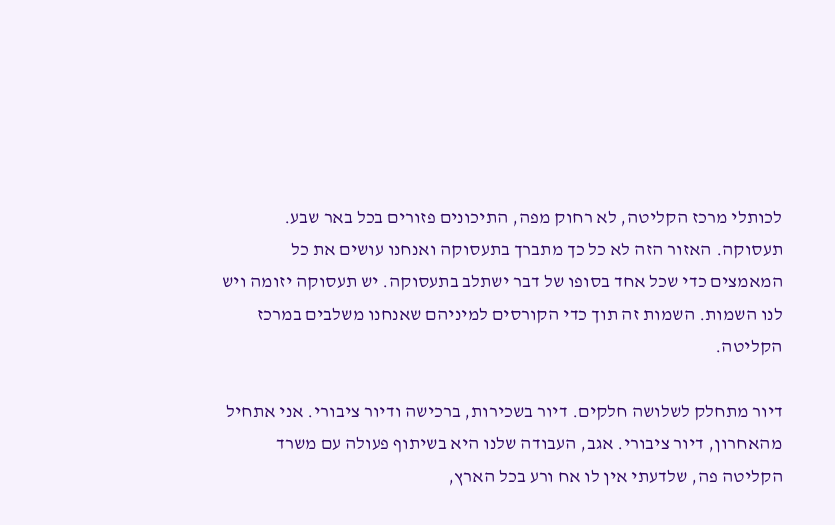לכותלי מרכז הקליטה, לא רחוק מפה, התיכונים פזורים בכל באר שבע.
תעסוקה. האזור הזה לא כל כך מתברך בתעסוקה ואנחנו עושים את כל המאמצים כדי שכל אחד בסופו של דבר ישתלב בתעסוקה. יש תעסוקה יזומה ויש לנו השמות. השמות זה תוך כדי הקורסים למיניהם שאנחנו משלבים במרכז הקליטה.

דיור מתחלק לשלושה חלקים. דיור בשכירות, ברכישה ודיור ציבורי. אני אתחיל מהאחרון, דיור ציבורי. אגב, העבודה שלנו היא בשיתוף פעולה עם משרד הקליטה פה, שלדעתי אין לו אח ורע בכל הארץ,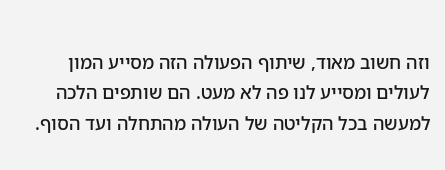וזה חשוב מאוד, שיתוף הפעולה הזה מסייע המון לעולים ומסייע לנו פה לא מעט. הם שותפים הלכה למעשה בכל הקליטה של העולה מהתחלה ועד הסוף.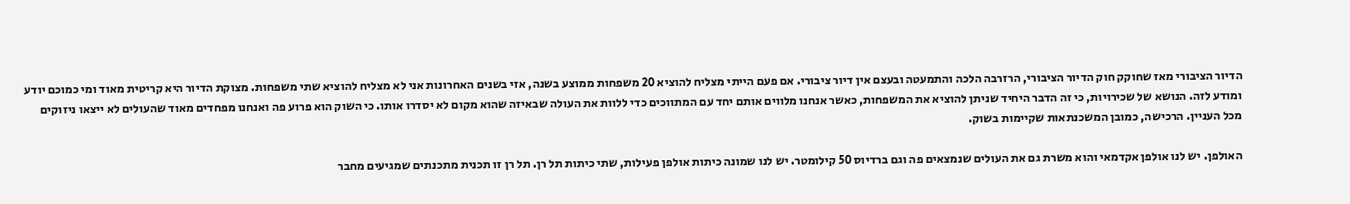הדיור הציבורי מאז שחוקק חוק הדיור הציבורי, הרזרבה הלכה והתמעטה ובעצם אין דיור ציבורי. אם פעם הייתי מצליח להוציא 20 משפחות ממוצע בשנה, אזי בשנים האחרונות אני לא מצליח להוציא שתי משפחות. מצוקת הדיור היא קריטית מאוד ומי כמוכם יודע ומודע לזה. הנושא של שכירויות, כי זה הדבר היחיד שניתן להוציא את המשפחות, כאשר אנחנו מלווים אותם יחד עם המתווכים כדי ללוות את העולה שבאיזה שהוא מקום לא יסדרו אותו. כי השוק הוא פרוע פה ואנחנו מפחדים מאוד שהעולים לא ייצאו ניזוקים מכל העניין. הרכישה, כמובן המשכנתאות שקיימות בשוק.

האולפן. יש לנו אולפן אקדמאי והוא משרת גם את העולים שנמצאים פה וגם ברדיוס 50 קילומטר. יש לנו שמונה כיתות אולפן פעילות, שתי כיתות תל רן. תל רן זו תכנית מתכנתים שמגיעים מחבר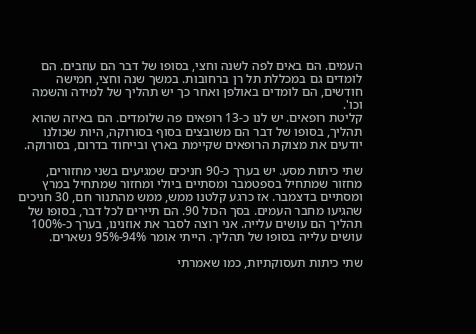העמים. הם באים לפה לשנה וחצי, בסופו של דבר הם עוזבים. הם לומדים גם במכללת תל רן ברחובות. במשך שנה וחצי, חמישה חודשים, הם לומדים באולפן ואחר כך יש תהליך של למידה והשמה וכו'.
קליטת רופאים. יש לנו כ-13 רופאים פה שלומדים. הם באיזה שהוא תהליך, בסופו של דבר הם משובצים בסוף בסורוקה, היות שכולנו יודעים את מצוקת הרופאים שקיימת בארץ ובייחוד בדרום, בסורוקה.

שתי כיתות מסע. יש בערך כ-90 חניכים שמגיעים בשני מחזורים, מחזור שמתחיל בספטמבר ומסתיים ביולי ומחזור שמתחיל במרץ ומסתיים בדצמבר. אז כרגע קלטנו ממש, ממש מהתנור חם, 30 חניכים שהגיעו מחבר העמים. בסך הכול 90. הם תיירים לכל דבר, בסופו של תהליך הם עושים עלייה. אני רוצה לסבר את אוזנינו, בערך כ-100% עושים עלייה בסופו של תהליך. הייתי אומר 94%-95% נשארים.

שתי כיתות תעסוקתיות, כמו שאמרתי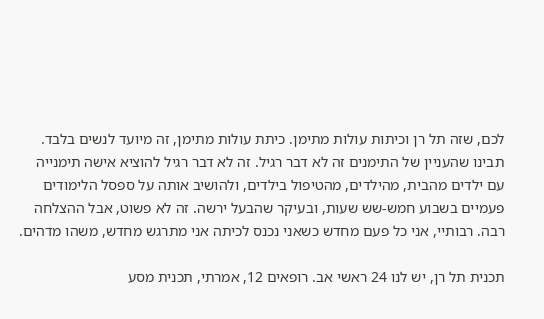לכם, שזה תל רן וכיתות עולות מתימן. כיתת עולות מתימן, זה מיועד לנשים בלבד. תבינו שהעניין של התימנים זה לא דבר רגיל. זה לא דבר רגיל להוציא אישה תימנייה עם ילדים מהבית, מהילדים, מהטיפול בילדים, ולהושיב אותה על ספסל הלימודים פעמיים בשבוע חמש-שש שעות, ובעיקר שהבעל ירשה. זה לא פשוט, אבל ההצלחה רבה. רבותיי, אני כל פעם מחדש כשאני נכנס לכיתה אני מתרגש מחדש, משהו מדהים.

תכנית תל רן, יש לנו 24 ראשי אב. רופאים 12, אמרתי, תכנית מסע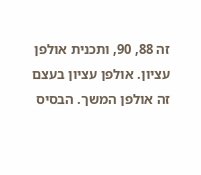זה 88, 90, ותכנית אולפן עציון. אולפן עציון בעצם זה אולפן המשך. הבסיס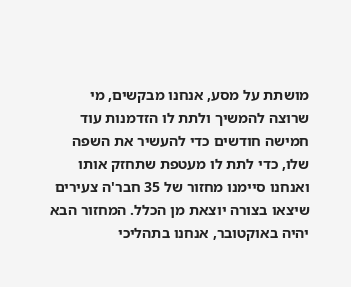מושתת על מסע, אנחנו מבקשים, מי שרוצה להמשיך ולתת לו הזדמנות עוד חמישה חודשים כדי להעשיר את השפה שלו, כדי לתת לו מעטפת שתחזק אותו ואנחנו סיימנו מחזור של 35 חבר'ה צעירים שיצאו בצורה יוצאת מן הכלל. המחזור הבא יהיה באוקטובר, אנחנו בתהליכי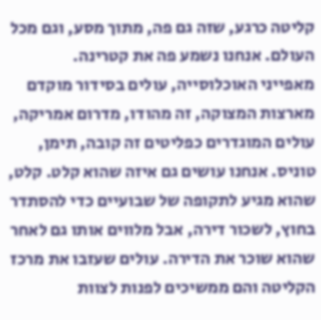קליטה כרגע, שזה גם פה, מתוך מסע, וגם מכל העולם. אנחנו נשמע פה את קטרינה.
מאפייני האוכלוסייה, עולים בסידור מוקדם מארצות המצוקה, זה מהודו, מדרום אמריקה, עולים המוגדרים כפליטים זה קובה, תימן, טוניס. אנחנו עושים גם איזה שהוא קלט. קלט, שהוא מגיע לתקופה של שבועיים כדי להסתדר בחוץ, לשכור דירה, אבל מלווים אותו גם לאחר שהוא שוכר את הדירה. עולים שעזבו את מרכז הקליטה והם ממשיכים לפנות לצוות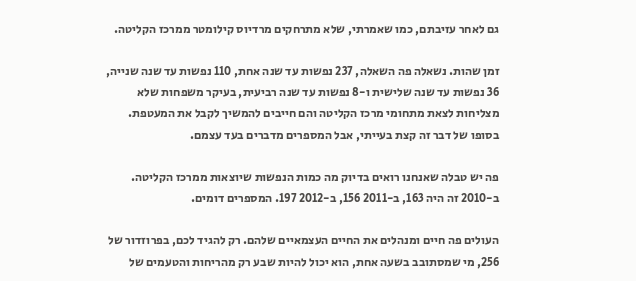גם לאחר עזיבתם, כמו שאמרתי, שלא מתרחקים מרדיוס קילומטר ממרכז הקליטה.

זמן שהות. נשאלה פה השאלה, 237 נפשות עד שנה אחת, 110 נפשות עד שנה שנייה, 36 נפשות עד שנה שלישית ו-8 נפשות עד שנה רביעית, בעיקר משפחות שלא מצליחות לצאת מתחומי מרכז הקליטה והם חייבים להמשיך לקבל את המעטפת. בסופו של דבר זה קצת בעייתי, אבל המספרים מדברים בעד עצמם.

פה יש טבלה שאנחנו רואים בדיוק מה כמות הנפשות שיוצאות ממרכז הקליטה. ב-2010 זה היה 163, ב-2011 156, ב-2012 197. המספרים דומים.

העולים פה חיים ומנהלים את החיים העצמאיים שלהם. רק להגיד לכם, בפרוזדור של 256, מי שמסתובב בשעה אחת, הוא יכול להיות שבע רק מהריחות והטעמים של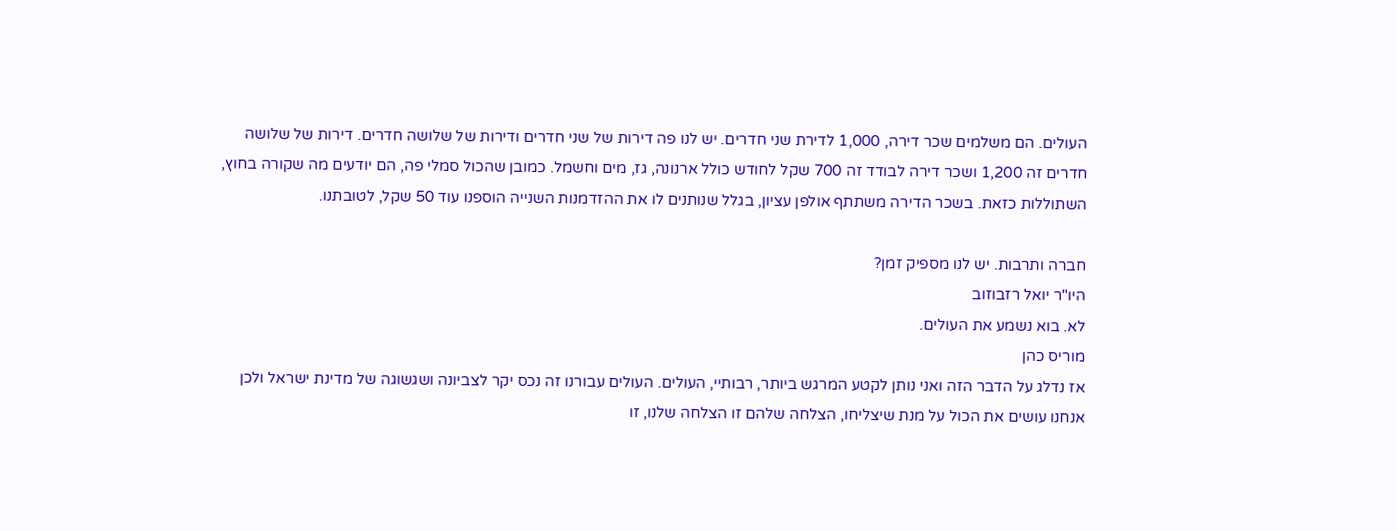העולים. הם משלמים שכר דירה, 1,000 לדירת שני חדרים. יש לנו פה דירות של שני חדרים ודירות של שלושה חדרים. דירות של שלושה חדרים זה 1,200 ושכר דירה לבודד זה 700 שקל לחודש כולל ארנונה, גז, מים וחשמל. כמובן שהכול סמלי פה, הם יודעים מה שקורה בחוץ, השתוללות כזאת. בשכר הדירה משתתף אולפן עציון, בגלל שנותנים לו את ההזדמנות השנייה הוספנו עוד 50 שקל, לטובתנו.

חברה ותרבות. יש לנו מספיק זמן?
היו"ר יואל רזבוזוב
לא. בוא נשמע את העולים.
מוריס כהן
אז נדלג על הדבר הזה ואני נותן לקטע המרגש ביותר, רבותיי, העולים. העולים עבורנו זה נכס יקר לצביונה ושגשוגה של מדינת ישראל ולכן אנחנו עושים את הכול על מנת שיצליחו, הצלחה שלהם זו הצלחה שלנו, זו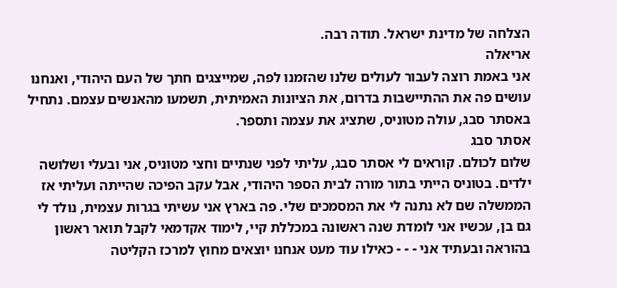הצלחה של מדינת ישראל. תודה רבה.
אריאלה
אני באמת רוצה לעבור לעולים שלנו שהזמנו לפה, שמייצגים חתך של העם היהודי, ואנחנו עושים פה את ההתיישבות בדרום, את הציונות האמיתית, תשמעו מהאנשים עצמם. נתחיל באסתר סבג, עולה מטוניס, שתציג את עצמה ותספר.
אסתר סבג
שלום לכולם. קוראים לי אסתר סבג, עליתי לפני שנתיים וחצי מטוניס, אני ובעלי ושלושה ילדים. בטוניס הייתי בתור מורה לבית הספר היהודי, אבל עקב הפיכה שהייתה ועליתי אז הממשלה שם לא נתנה לי את המסמכים שלי. פה בארץ אני עשיתי בגרות עצמית, נולד לי גם בן, עכשיו אני לומדת שנה ראשונה במכללת קיי, לימוד אקדמאי לקבל תואר ראשון בהוראה ובעתיד אני - - - כאילו עוד מעט אנחנו יוצאים מחוץ למרכז הקליטה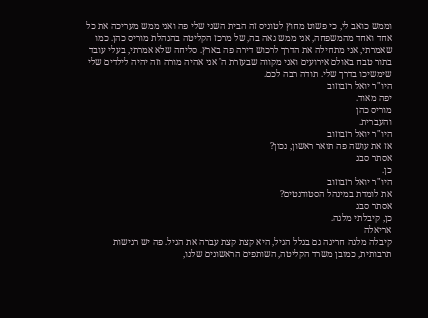וממש כואב לי, כי פשוט מחוץ לטוניס זה הבית השני שלי פה ואני ממש מעריכה את כל אחד ואחד מהמשפחה, אני ממש גאה בה, של מרכז הקליטה בהנהלת מוריס כהן. כמו שאמרתי, אני מתחילה את הדרך לרכוש דירה פה בארץ. סליחה שלא אמרתי, בעלי עובד בתור טבח באולם אירועים ואני מקווה שבעזרת ה' אני אהיה מורה וזה יהיה לילדים שלי שימשיכו בדרך שלי. תודה רבה לכם.
היו"ר יואל רזבוזוב
יפה מאוד.
מוריס כהן
והעברית.
היו"ר יואל רזבוזוב
אז את עושה פה תואר ראשון, נכון?
אסתר סבג
כן.
היו"ר יואל רזבוזוב
את לומדת במינהל הסטודנטים?
אסתר סבג
כן, קיבלתי מלגה.
אריאלה
קיבלה מלגה חריגה גם בגלל הגיל, היא קצת קצת עברה את הגיל. פה יש רגישות תרבותית, כמובן משרד הקליטה, השותפים הראשונים שלנו,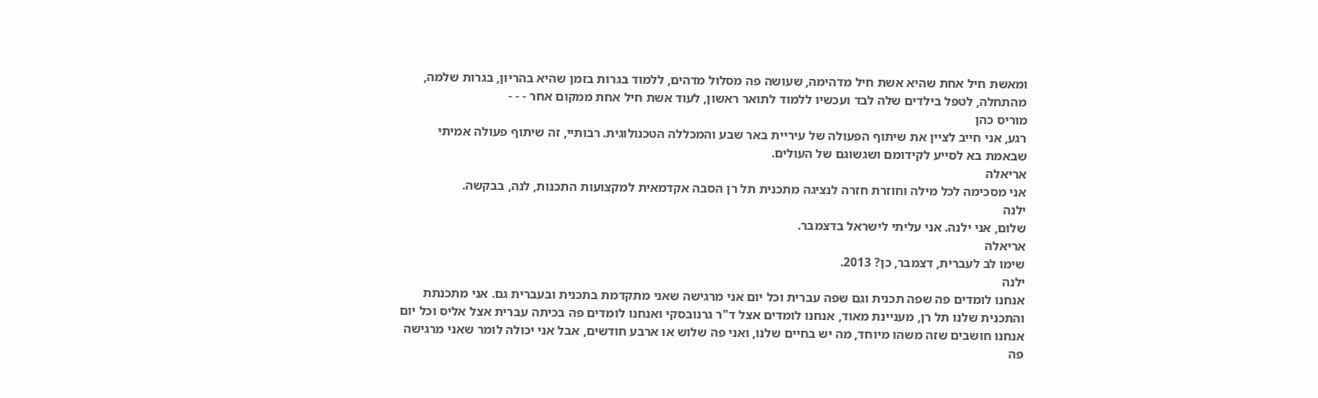ומאשת חיל אחת שהיא אשת חיל מדהימה, שעושה פה מסלול מדהים, ללמוד בגרות בזמן שהיא בהריון, בגרות שלמה, מהתחלה, לטפל בילדים שלה לבד ועכשיו ללמוד לתואר ראשון, לעוד אשת חיל אחת ממקום אחר - - -
מוריס כהן
רגע, אני חייב לציין את שיתוף הפעולה של עיריית באר שבע והמכללה הטכנולוגית. רבותיי, זה שיתוף פעולה אמיתי שבאמת בא לסייע לקידומם ושגשוגם של העולים.
אריאלה
אני מסכימה לכל מילה וחוזרת חזרה לנציגה מתכנית תל רן הסבה אקדמאית למקצועות התכנות, לנה, בבקשה.
ילנה
שלום, אני ילנה. אני עליתי לישראל בדצמבר.
אריאלה
שימו לב לעברית, דצמבר, כן? 2013.
ילנה
אנחנו לומדים פה שפה תכנית וגם שפה עברית וכל יום אני מרגישה שאני מתקדמת בתכנית ובעברית גם. אני מתכנתת והתכנית שלנו תל רן, מעניינת מאוד, אנחנו לומדים אצל ד"ר גרנובסקי ואנחנו לומדים פה בכיתה עברית אצל אליס וכל יום אנחנו חושבים שזה משהו מיוחד, מה יש בחיים שלנו, ואני פה שלוש או ארבע חודשים, אבל אני יכולה לומר שאני מרגישה פה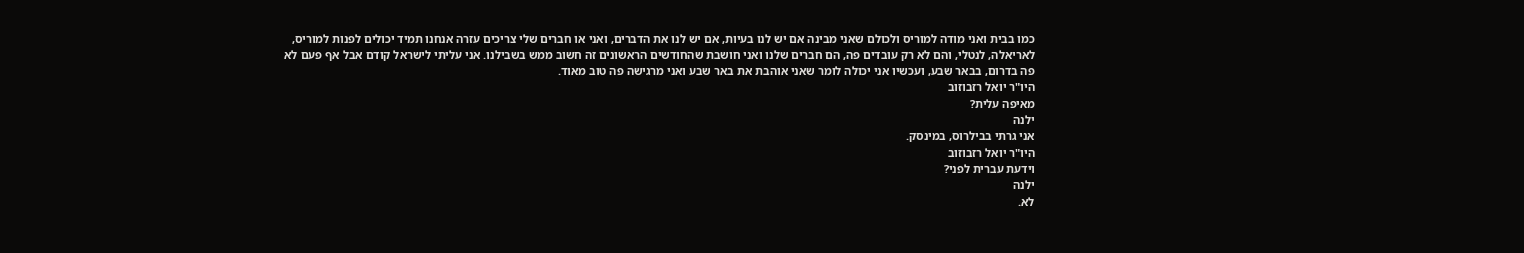כמו בבית ואני מודה למוריס ולכולם שאני מבינה אם יש לנו בעיות, אם יש לנו את הדברים, ואני או חברים שלי צריכים עזרה אנחנו תמיד יכולים לפנות למוריס, לאריאלה, לנטלי, והם לא רק עובדים פה, הם חברים שלנו ואני חושבת שהחודשים הראשונים זה חשוב ממש בשבילנו. אני עליתי לישראל קודם אבל אף פעם לא פה בדרום, בבאר שבע, ועכשיו אני יכולה לומר שאני אוהבת את באר שבע ואני מרגישה פה טוב מאוד.
היו"ר יואל רזבוזוב
מאיפה עלית?
ילנה
אני גרתי בבילרוס, במינסק.
היו"ר יואל רזבוזוב
וידעת עברית לפני?
ילנה
לא.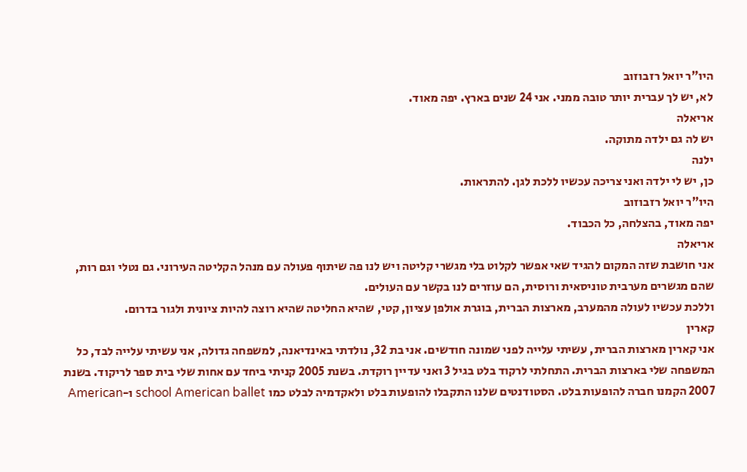היו"ר יואל רזבוזוב
לא, יש לך עברית יותר טובה ממני. אני 24 שנים בארץ. יפה מאוד.
אריאלה
יש לה גם ילדה מתוקה.
ילנה
כן, יש לי ילדה ואני צריכה עכשיו ללכת לגן. להתראות.
היו"ר יואל רזבוזוב
יפה מאוד, בהצלחה, כל הכבוד.
אריאלה
אני חושבת שזה המקום להגיד שאי אפשר לקלוט בלי מגשרי קליטה ויש לנו פה שיתוף פעולה עם מנהל הקליטה העירוני. גם נטלי וגם רות, שהם מגשרים מערבית טוניסאית ורוסית, הם עוזרים לנו בקשר עם העולים.
וללכת עכשיו לעולה מהמערב, מארצות הברית, בוגרת אולפן עציון, קטי, שהיא החליטה שהיא רוצה להיות ציונית ולגור בדרום.
קארין
אני קארין מארצות הברית, עשיתי עלייה לפני שמונה חודשים. אני בת 32, נולדתי באינדיאנה, למשפחה גדולה, אני עשיתי עלייה לבד, כל המשפחה שלי בארצות הברית. התחלתי לרקוד בלט בגיל 3 ואני עדיין רוקדת. בשנת 2005 קניתי ביחד עם אחות שלי בית ספר לריקוד. בשנת 2007 הקמנו חברה להופעות בלט. הסטודנטים שלנו התקבלו להופעות בלט ולאקדמיה לבלט כמו school American ballet ו-American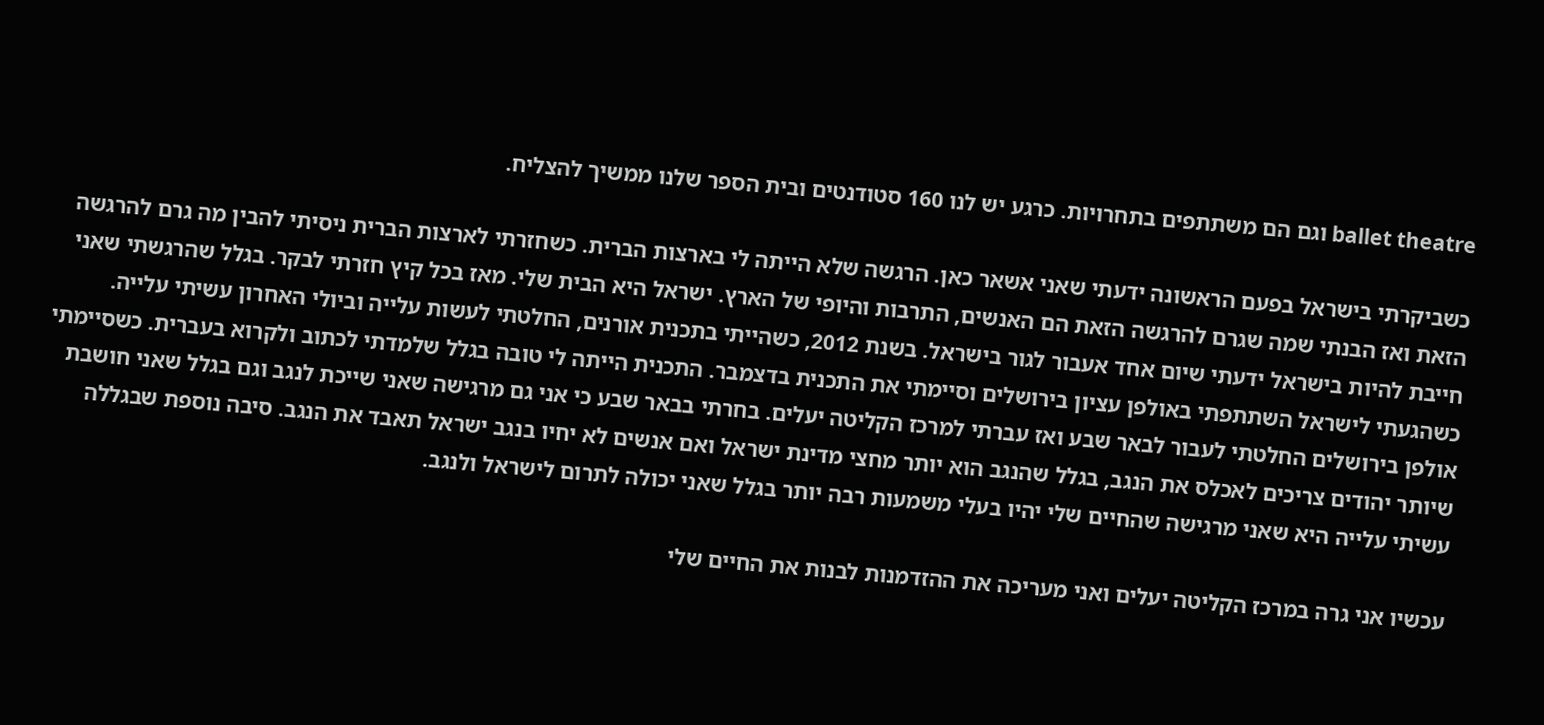ballet theatre וגם הם משתתפים בתחרויות. כרגע יש לנו 160 סטודנטים ובית הספר שלנו ממשיך להצליח.

כשביקרתי בישראל בפעם הראשונה ידעתי שאני אשאר כאן. הרגשה שלא הייתה לי בארצות הברית. כשחזרתי לארצות הברית ניסיתי להבין מה גרם להרגשה הזאת ואז הבנתי שמה שגרם להרגשה הזאת הם האנשים, התרבות והיופי של הארץ. ישראל היא הבית שלי. מאז בכל קיץ חזרתי לבקר. בגלל שהרגשתי שאני חייבת להיות בישראל ידעתי שיום אחד אעבור לגור בישראל. בשנת 2012, כשהייתי בתכנית אורנים, החלטתי לעשות עלייה וביולי האחרון עשיתי עלייה.
כשהגעתי לישראל השתתפתי באולפן עציון בירושלים וסיימתי את התכנית בדצמבר. התכנית הייתה לי טובה בגלל שלמדתי לכתוב ולקרוא בעברית. כשסיימתי אולפן בירושלים החלטתי לעבור לבאר שבע ואז עברתי למרכז הקליטה יעלים. בחרתי בבאר שבע כי אני גם מרגישה שאני שייכת לנגב וגם בגלל שאני חושבת שיותר יהודים צריכים לאכלס את הנגב, בגלל שהנגב הוא יותר מחצי מדינת ישראל ואם אנשים לא יחיו בנגב ישראל תאבד את הנגב. סיבה נוספת שבגללה עשיתי עלייה היא שאני מרגישה שהחיים שלי יהיו בעלי משמעות רבה יותר בגלל שאני יכולה לתרום לישראל ולנגב.

עכשיו אני גרה במרכז הקליטה יעלים ואני מעריכה את ההזדמנות לבנות את החיים שלי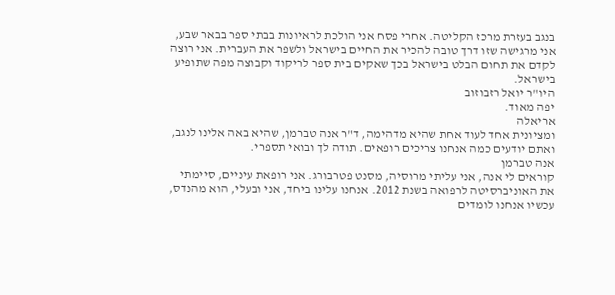בנגב בעזרת מרכז הקליטה. אחרי פסח אני הולכת לראיונות בבתי ספר בבאר שבע, אני מרגישה שזו דרך טובה להכיר את החיים בישראל ולשפר את העברית. אני רוצה לקדם את תחום הבלט בישראל בכך שאקים בית ספר לריקוד וקבוצה מפה שתופיע בישראל.
היו"ר יואל רזבוזוב
יפה מאוד.
אריאלה
ומציונית אחד לעוד אחת שהיא מדהימה, ד"ר אנה טברמן, שהיא באה אלינו לנגב, ואתם יודעים כמה אנחנו צריכים רופאים. תודה לך ובואי תספרי.
אנה טברמן
קוראים לי אנה, אני עליתי מרוסיה, מסנט פטרבורג. אני רופאת עיניים, סיימתי את האוניברסיטה לרפואה בשנת 2012. אנחנו עלינו ביחד, אני ובעלי, הוא מהנדס, עכשיו אנחנו לומדים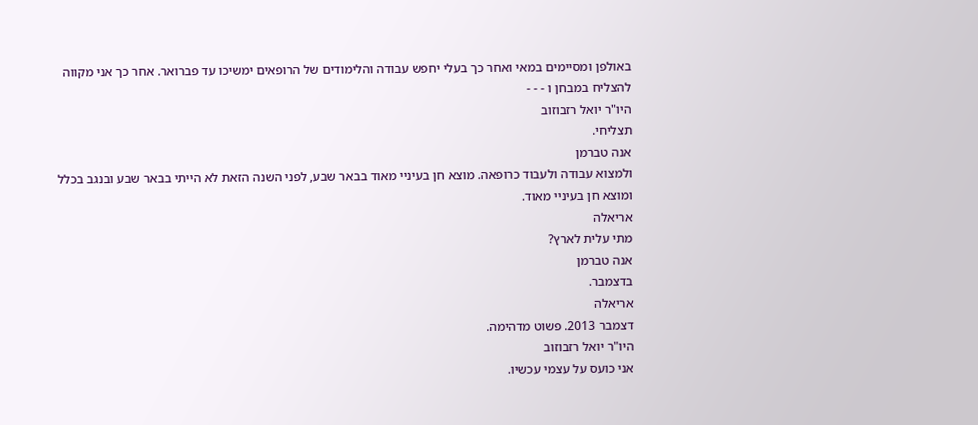באולפן ומסיימים במאי ואחר כך בעלי יחפש עבודה והלימודים של הרופאים ימשיכו עד פברואר. אחר כך אני מקווה להצליח במבחן ו - - -
היו"ר יואל רזבוזוב
תצליחי.
אנה טברמן
ולמצוא עבודה ולעבוד כרופאה. מוצא חן בעיניי מאוד בבאר שבע, לפני השנה הזאת לא הייתי בבאר שבע ובנגב בכלל ומוצא חן בעיניי מאוד.
אריאלה
מתי עלית לארץ?
אנה טברמן
בדצמבר.
אריאלה
דצמבר 2013. פשוט מדהימה.
היו"ר יואל רזבוזוב
אני כועס על עצמי עכשיו.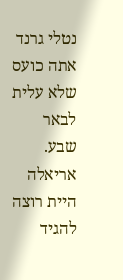נטלי גרנד
אתה כועס שלא עלית לבאר שבע.
אריאלה
היית רוצה להגיד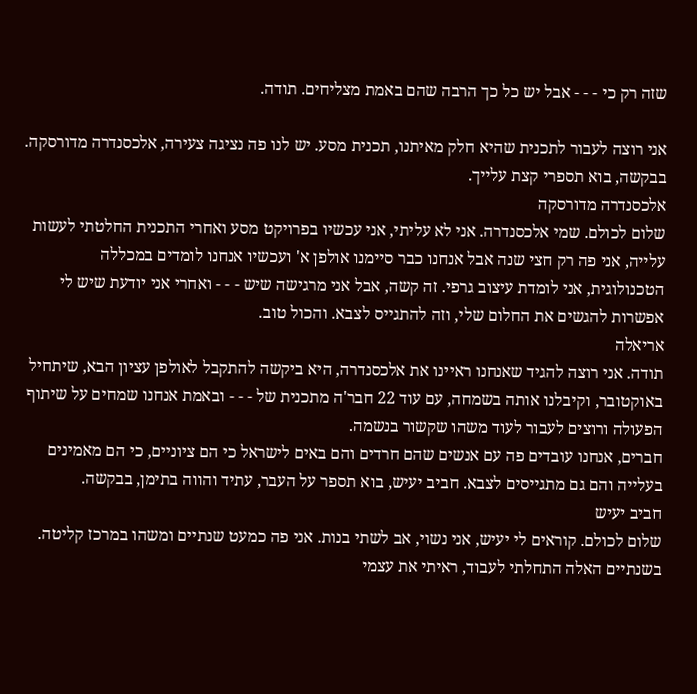שזה רק כי - - - אבל יש כל כך הרבה שהם באמת מצליחים. תודה.

אני רוצה לעבור לתכנית שהיא חלק מאיתנו, תכנית מסע. יש לנו פה נציגה צעירה, אלכסנדרה מדורסקה. בבקשה, בוא תספרי קצת עלייך.
אלכסנדרה מדורסקה
שלום לכולם. שמי אלכסנדרה. אני לא עליתי, אני עכשיו בפרויקט מסע ואחרי התכנית החלטתי לעשות עלייה, אני פה רק חצי שנה אבל אנחנו כבר סיימנו אולפן א' ועכשיו אנחנו לומדים במכללה הטכנולוגית, אני לומדת עיצוב גרפי. זה קשה, אבל אני מרגישה שיש - - - ואחרי אני יודעת שיש לי אפשרות להגשים את החלום שלי, וזה להתגייס לצבא. והכול טוב.
אריאלה
תודה. אני רוצה להגיד שאנחנו ראיינו את אלכסנדרה, היא ביקשה להתקבל לאולפן עציון הבא, שיתחיל באוקטובר, וקיבלנו אותה בשמחה, עם עוד 22 חבר'ה מתכנית של - - - ובאמת אנחנו שמחים על שיתוף הפעולה ורוצים לעבור לעוד משהו שקשור בנשמה.
חברים, אנחנו עובדים פה עם אנשים שהם חרדים והם באים לישראל כי הם ציוניים, כי הם מאמינים בעלייה והם גם מתגייסים לצבא. חביב יעיש, בוא תספר על העבר, עתיד והווה בתימן, בבקשה.
חביב יעיש
שלום לכולם. קוראים לי יעיש, אני נשוי, אב לשתי בנות. אני פה כמעט שנתיים ומשהו במרכז קליטה. בשנתיים האלה התחלתי לעבוד, ראיתי את עצמי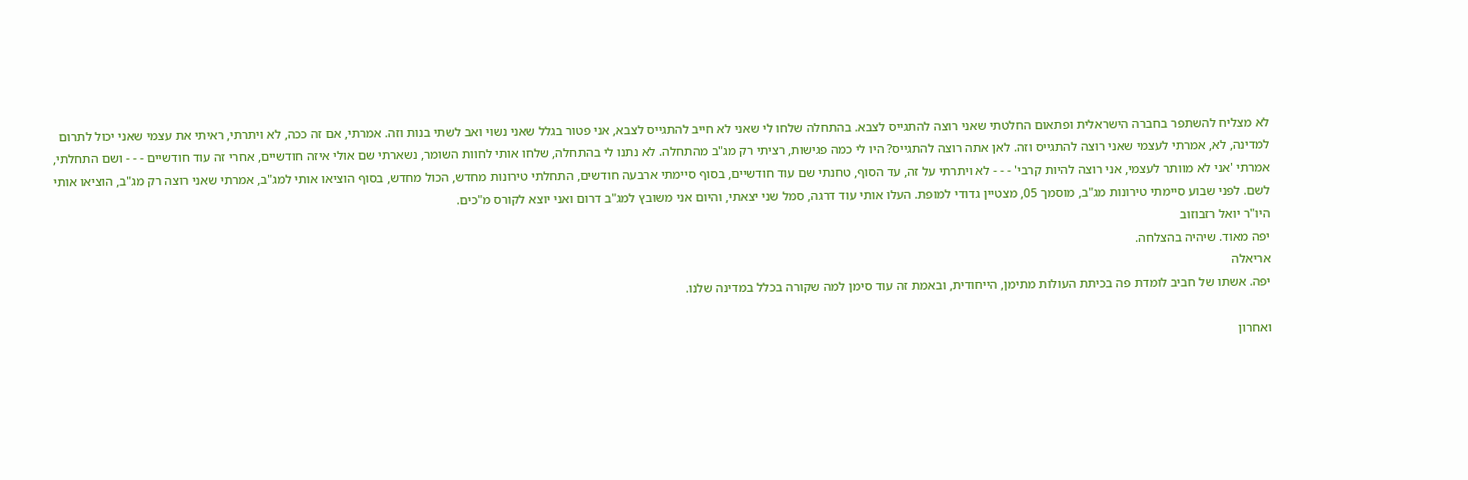לא מצליח להשתפר בחברה הישראלית ופתאום החלטתי שאני רוצה להתגייס לצבא. בהתחלה שלחו לי שאני לא חייב להתגייס לצבא, אני פטור בגלל שאני נשוי ואב לשתי בנות וזה. אמרתי, אם זה ככה, לא ויתרתי, ראיתי את עצמי שאני יכול לתרום למדינה, לא, אמרתי לעצמי שאני רוצה להתגייס וזה. לאן אתה רוצה להתגייס? היו לי כמה פגישות, רציתי רק מג"ב מהתחלה. לא נתנו לי בהתחלה, שלחו אותי לחוות השומר, נשארתי שם אולי איזה חודשיים, אחרי זה עוד חודשיים - - - ושם התחלתי, אמרתי 'אני לא מוותר לעצמי, אני רוצה להיות קרבי' - - - לא ויתרתי על זה, עד הסוף, טחנתי שם עוד חודשיים, בסוף סיימתי ארבעה חודשים, התחלתי טירונות מחדש, הכול מחדש, בסוף הוציאו אותי למג"ב, אמרתי שאני רוצה רק מג"ב, הוציאו אותי לשם. לפני שבוע סיימתי טירונות מג"ב, מוסמך 05, מצטיין גדודי למופת. העלו אותי עוד דרגה, סמל שני יצאתי, והיום אני משובץ למג"ב דרום ואני יוצא לקורס מ"כים.
היו"ר יואל רזבוזוב
יפה מאוד. שיהיה בהצלחה.
אריאלה
יפה. אשתו של חביב לומדת פה בכיתת העולות מתימן, הייחודית, ובאמת זה עוד סימן למה שקורה בכלל במדינה שלנו.

ואחרון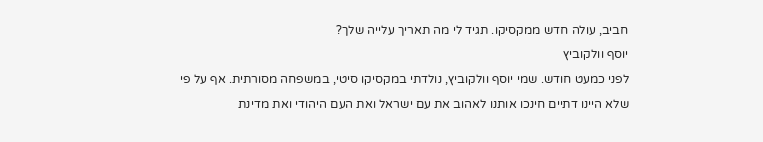חביב, עולה חדש ממקסיקו. תגיד לי מה תאריך עלייה שלך?
יוסף וולקוביץ
לפני כמעט חודש. שמי יוסף וולקוביץ, נולדתי במקסיקו סיטי, במשפחה מסורתית. אף על פי שלא היינו דתיים חינכו אותנו לאהוב את עם ישראל ואת העם היהודי ואת מדינת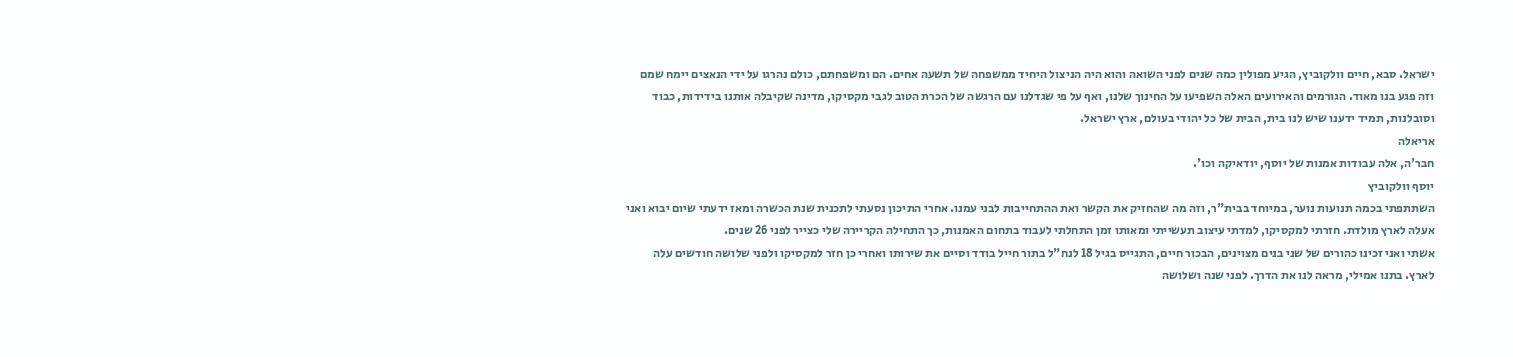ישראל. סבא, חיים וולקוביץ, הגיע מפולין כמה שנים לפני השואה והוא היה הניצול היחיד ממשפחה של תשעה אחים. הם ומשפחתם, כולם נהרגו על ידי הנאצים יימח שמם וזה פגע בנו מאוד. הגורמים והאירועים האלה השפיעו על החינוך שלנו, ואף על פי שגדלנו עם הרגשה של הכרת הטוב לגבי מקסיקו, מדינה שקיבלה אותנו בידידות, כבוד וסובלנות, תמיד ידענו שיש לנו בית, הבית של כל יהודי בעולם, ארץ ישראל.
אריאלה
חבר'ה, אלה עבודות אמנות של יוסף, יודאיקה וכו'.
יוסף וולקוביץ
השתתפתי בכמה תנועות נוער, במיוחד בבית"ר, וזה מה שהחזיק את הקשר ואת ההתחייבות לבני עמנו. אחרי התיכון נסעתי לתכנית שנת הכשרה ומאז ידעתי שיום יבוא ואני אעלה לארץ מולדת. חזרתי למקסיקו, למדתי עיצוב תעשייתי ומאותו זמן התחלתי לעבוד בתחום האמנות, כך התחילה הקריירה שלי כצייר לפני 26 שנים.
אשתי ואני זכינו כהורים של שני בנים מצוינים, הבכור חיים, התגייס בגיל 18 לנח"ל בתור חייל בודד וסיים את שירותו ואחרי כן חזר למקסיקו ולפני שלושה חודשים עלה לארץ. בתנו אמילי, מראה לנו את הדרך. לפני שנה ושלושה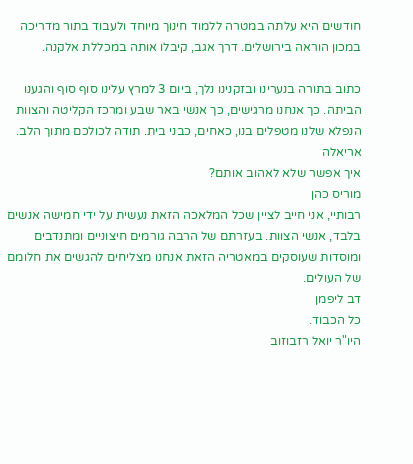חודשים היא עלתה במטרה ללמוד חינוך מיוחד ולעבוד בתור מדריכה במכון הוראה בירושלים. דרך אגב, קיבלו אותה במכללת אלקנה.

כתוב בתורה בנערינו ובזקנינו נלך, ביום 3 למרץ עלינו סוף סוף והגענו הביתה. כך אנחנו מרגישים, כך אנשי באר שבע ומרכז הקליטה והצוות הנפלא שלנו מטפלים בנו, כאחים, כבני בית. תודה לכולכם מתוך הלב.
אריאלה
איך אפשר שלא לאהוב אותם?
מוריס כהן
רבותיי, אני חייב לציין שכל המלאכה הזאת נעשית על ידי חמישה אנשים בלבד, אנשי הצוות. בעזרתם של הרבה גורמים חיצוניים ומתנדבים ומוסדות שעוסקים במאטריה הזאת אנחנו מצליחים להגשים את חלומם של העולים.
דב ליפמן
כל הכבוד.
היו"ר יואל רזבוזוב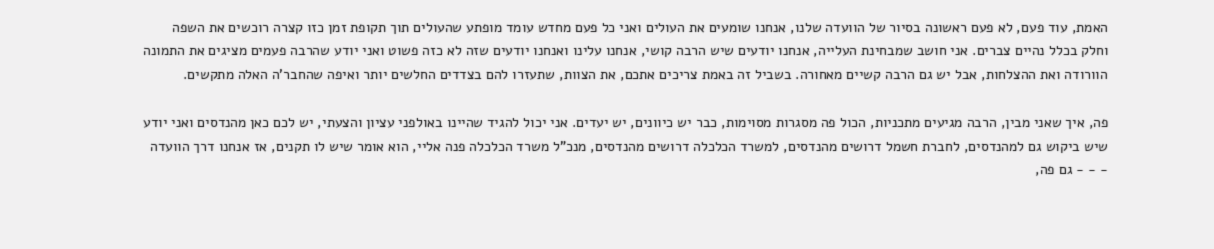האמת, עוד פעם, לא פעם ראשונה בסיור של הוועדה שלנו, אנחנו שומעים את העולים ואני כל פעם מחדש עומד מופתע שהעולים תוך תקופת זמן כזו קצרה רוכשים את השפה וחלק בכלל נהיים צברים. אני חושב שמבחינת העלייה, אנחנו יודעים שיש הרבה קושי, אנחנו עלינו ואנחנו יודעים שזה לא כזה פשוט ואני יודע שהרבה פעמים מציגים את התמונה הוורודה ואת ההצלחות, אבל יש גם הרבה קשיים מאחורה. בשביל זה באמת צריכים אתכם, את הצוות, שתעזרו להם בצדדים החלשים יותר ואיפה שהחבר'ה האלה מתקשים.

פה, איך שאני מבין, הרבה מגיעים מתכניות, הכול פה מסגרות מסוימות, כבר יש כיוונים, יש יעדים. אני יכול להגיד שהיינו באולפני עציון והצעתי, יש לכם כאן מהנדסים ואני יודע שיש ביקוש גם למהנדסים, לחברת חשמל דרושים מהנדסים, למשרד הכלכלה דרושים מהנדסים, מנכ"ל משרד הכלכלה פנה אליי, הוא אומר שיש לו תקנים, אז אנחנו דרך הוועדה - - - גם פה,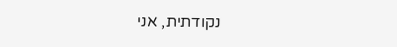נקודתית, אני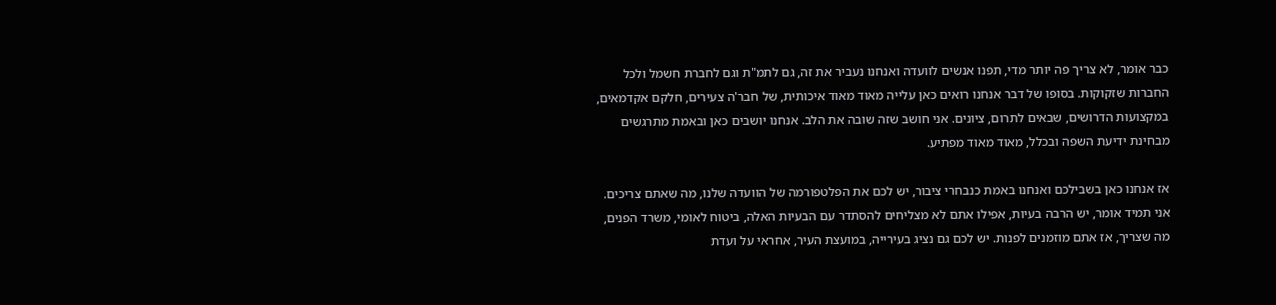כבר אומר, לא צריך פה יותר מדי, תפנו אנשים לוועדה ואנחנו נעביר את זה, גם לתמ"ת וגם לחברת חשמל ולכל החברות שזקוקות. בסופו של דבר אנחנו רואים כאן עלייה מאוד מאוד איכותית, של חבר'ה צעירים, חלקם אקדמאים, במקצועות הדרושים, שבאים לתרום, ציונים. אני חושב שזה שובה את הלב. אנחנו יושבים כאן ובאמת מתרגשים מבחינת ידיעת השפה ובכלל, מאוד מאוד מפתיע.

אז אנחנו כאן בשבילכם ואנחנו באמת כנבחרי ציבור, יש לכם את הפלטפורמה של הוועדה שלנו, מה שאתם צריכים. אני תמיד אומר, יש הרבה בעיות, אפילו אתם לא מצליחים להסתדר עם הבעיות האלה, ביטוח לאומי, משרד הפנים, מה שצריך, אז אתם מוזמנים לפנות. יש לכם גם נציג בעירייה, במועצת העיר, אחראי על ועדת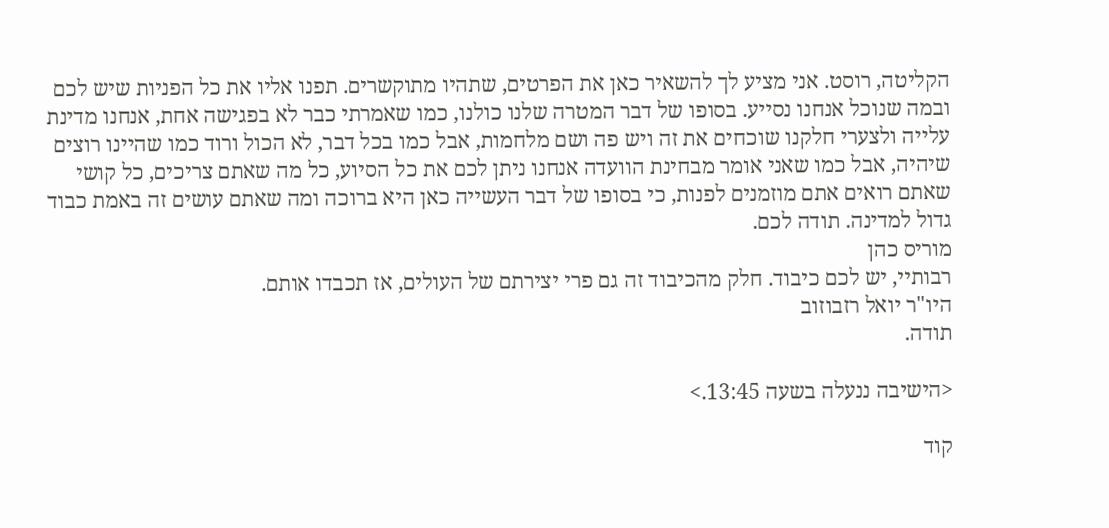הקליטה, רוסט. אני מציע לך להשאיר כאן את הפרטים, שתהיו מתוקשרים. תפנו אליו את כל הפניות שיש לכם ובמה שנוכל אנחנו נסייע. בסופו של דבר המטרה שלנו כולנו, כמו שאמרתי כבר לא בפגישה אחת, אנחנו מדינת עלייה ולצערי חלקנו שוכחים את זה ויש פה ושם מלחמות, אבל כמו בכל דבר, לא הכול ורוד כמו שהיינו רוצים שיהיה, אבל כמו שאני אומר מבחינת הוועדה אנחנו ניתן לכם את כל הסיוע, כל מה שאתם צריכים, כל קושי שאתם רואים אתם מוזמנים לפנות, כי בסופו של דבר העשייה כאן היא ברוכה ומה שאתם עושים זה באמת כבוד גדול למדינה. תודה לכם.
מוריס כהן
רבותיי, יש לכם כיבוד. חלק מהכיבוד זה גם פרי יצירתם של העולים, אז תכבדו אותם.
היו"ר יואל רזבוזוב
תודה.

<הישיבה ננעלה בשעה 13:45.>

קוד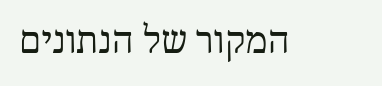המקור של הנתונים